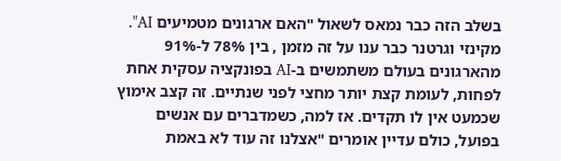בשלב הזה כבר נמאס לשאול "האם ארגונים מטמיעים AI". מקינזי וגרטנר כבר ענו על זה מזמן , בין 78% ל-91% מהארגונים בעולם משתמשים ב-AI בפונקציה עסקית אחת לפחות, לעומת קצת יותר מחצי לפני שנתיים. זה קצב אימוץ שכמעט אין לו תקדים. אז למה, כשמדברים עם אנשים בפועל, כולם עדיין אומרים "אצלנו זה עוד לא באמת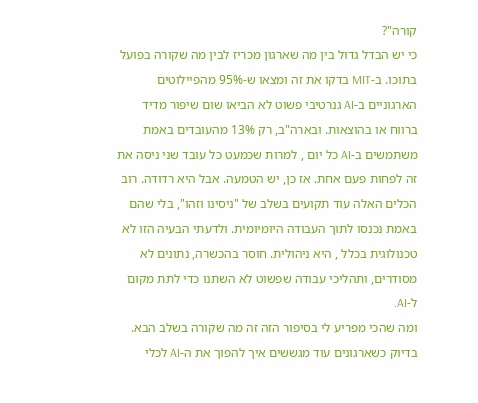קורה"?
כי יש הבדל גדול בין מה שארגון מכריז לבין מה שקורה בפועל בתוכו. ב-MIT בדקו את זה ומצאו ש-95% מהפיילוטים הארגוניים ב-AI גנרטיבי פשוט לא הביאו שום שיפור מדיד ברווח או בהוצאות. ובארה"ב, רק 13% מהעובדים באמת משתמשים ב-AI כל יום , למרות שכמעט כל עובד שני ניסה את זה לפחות פעם אחת. אז כן, יש הטמעה. אבל היא רדודה. רוב הכלים האלה עוד תקועים בשלב של "ניסינו וזהו", בלי שהם באמת נכנסו לתוך העבודה היומיומית. ולדעתי הבעיה הזו לא טכנולוגית בכלל , היא ניהולית. חוסר בהכשרה, נתונים לא מסודרים, ותהליכי עבודה שפשוט לא השתנו כדי לתת מקום ל-AI.
ומה שהכי מפריע לי בסיפור הזה זה מה שקורה בשלב הבא. בדיוק כשארגונים עוד מגששים איך להפוך את ה-AI לכלי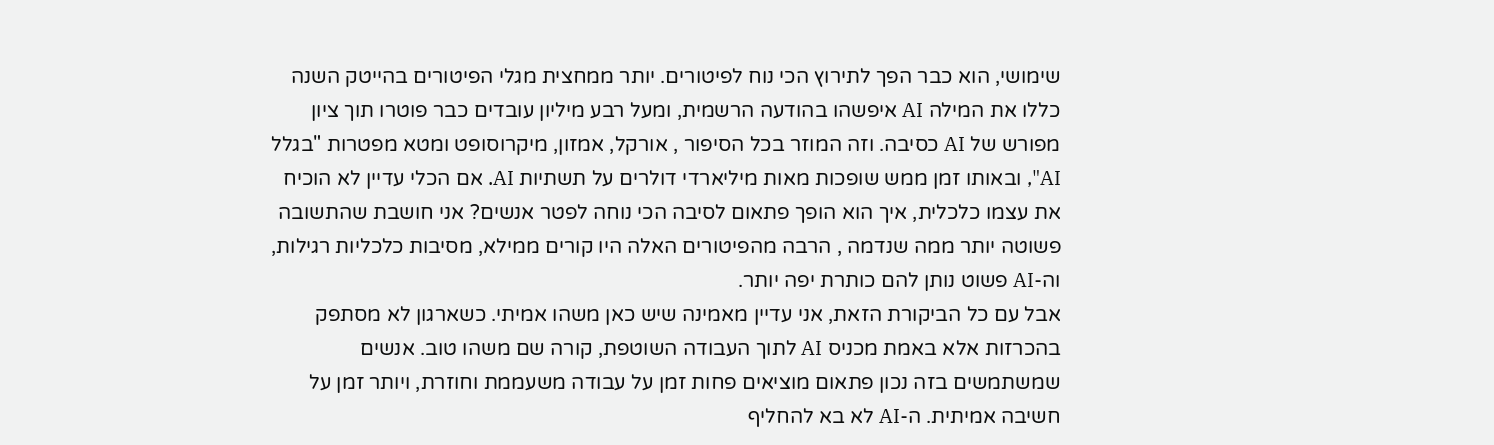שימושי, הוא כבר הפך לתירוץ הכי נוח לפיטורים. יותר ממחצית מגלי הפיטורים בהייטק השנה כללו את המילה AI איפשהו בהודעה הרשמית, ומעל רבע מיליון עובדים כבר פוטרו תוך ציון מפורש של AI כסיבה. וזה המוזר בכל הסיפור , אורקל, אמזון, מיקרוסופט ומטא מפטרות "בגלל AI", ובאותו זמן ממש שופכות מאות מיליארדי דולרים על תשתיות AI. אם הכלי עדיין לא הוכיח את עצמו כלכלית, איך הוא הופך פתאום לסיבה הכי נוחה לפטר אנשים? אני חושבת שהתשובה פשוטה יותר ממה שנדמה , הרבה מהפיטורים האלה היו קורים ממילא, מסיבות כלכליות רגילות, וה-AI פשוט נותן להם כותרת יפה יותר.
אבל עם כל הביקורת הזאת, אני עדיין מאמינה שיש כאן משהו אמיתי. כשארגון לא מסתפק בהכרזות אלא באמת מכניס AI לתוך העבודה השוטפת, קורה שם משהו טוב. אנשים שמשתמשים בזה נכון פתאום מוציאים פחות זמן על עבודה משעממת וחוזרת, ויותר זמן על חשיבה אמיתית. ה-AI לא בא להחליף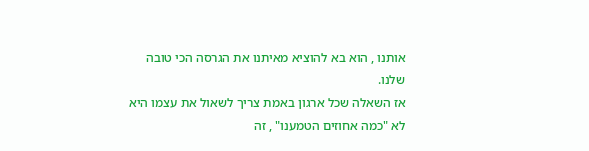אותנו , הוא בא להוציא מאיתנו את הגרסה הכי טובה שלנו.
אז השאלה שכל ארגון באמת צריך לשאול את עצמו היא לא "כמה אחוזים הטמענו" , זה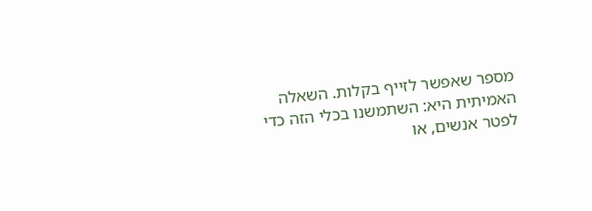מספר שאפשר לזייף בקלות. השאלה האמיתית היא: השתמשנו בכלי הזה כדי לפטר אנשים, או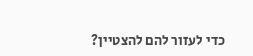כדי לעזור להם להצטיין?